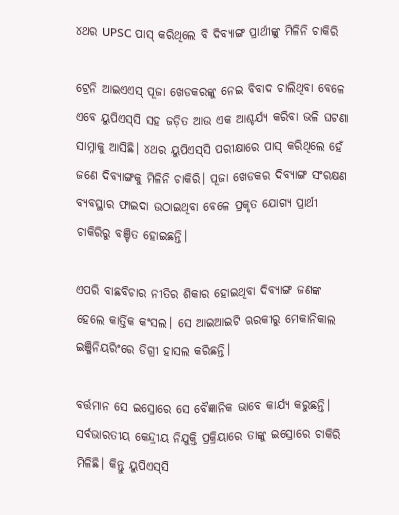୪ଥର UPSC ପାସ୍‌ କରିଥିଲେ ବି ଦିବ୍ୟାଙ୍ଗ ପ୍ରାର୍ଥୀଙ୍କୁ ମିଳିନି ଚାକିରି

ଟ୍ରେନି ଆଇଏଏସ୍‌ ପୂଜା ଖେଡକରଙ୍କୁ ନେଇ ବିବାଦ ଚାଲିଥିବା ବେଳେ ଏବେ ୟୁପିଏସ୍‌ସି ସହ ଜଡ଼ିତ ଆଉ ଏକ ଆଶ୍ଚର୍ଯ୍ୟ କରିବା ଭଳି ଘଟଣା ସାମ୍ନାକୁ ଆସିଛି। ୪ଥର ୟୁପିଏସ୍‌ସି ପରୀକ୍ଷାରେ ପାସ୍‌ କରିଥିଲେ ହେଁ ଜଣେ ଦିବ୍ୟାଙ୍ଗକୁ ମିଳିନି ଚାକିରି। ପୂଜା ଖେଡକର ଦିବ୍ୟାଙ୍ଗ ସଂରକ୍ଷଣ ବ୍ୟବସ୍ଥାର ଫାଇଦା ଉଠାଇଥିବା ବେଳେ ପ୍ରକୃତ ଯୋଗ୍ୟ ପ୍ରାର୍ଥୀ ଚାକିରିରୁ ବଞ୍ଚିତ ହୋଇଛନ୍ତି।

ଏପରି ବାଛବିଚାର ନୀତିର ଶିକାର ହୋଇଥିବା ଦିବ୍ୟାଙ୍ଗ ଜଣଙ୍କ ହେଲେ କାର୍ତ୍ତିକ କଂସଲ। ସେ ଆଇଆଇଟି ଋରକୀରୁ ମେକାନିକାଲ ଇଞ୍ଜିନିୟରିଂରେ ଡିଗ୍ରୀ ହାସଲ କରିଛନ୍ତି।

ବର୍ତ୍ତମାନ ସେ ଇସ୍ରୋରେ ସେ ବୈଜ୍ଞାନିକ ଭାବେ କାର୍ଯ୍ୟ କରୁଛନ୍ତି। ସର୍ବଭାରତୀୟ କେନ୍ଦ୍ରୀୟ ନିଯୁକ୍ତି ପ୍ରକ୍ରିୟାରେ ତାଙ୍କୁ ଇସ୍ରୋରେ ଚାକିରି ମିଳିଛି। କିନ୍ତୁ ୟୁପିଏସ୍‌ସି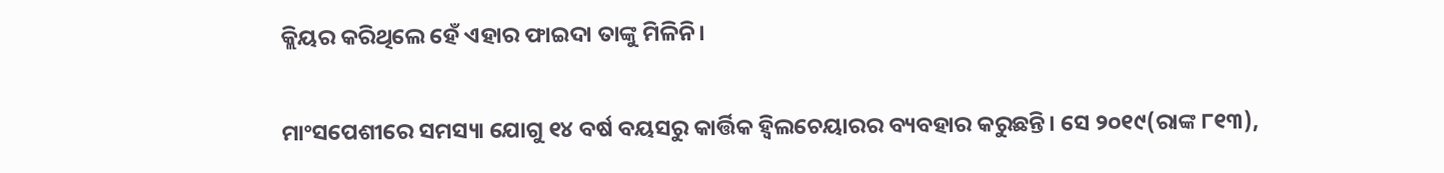କ୍ଲିୟର କରିଥିଲେ ହେଁ ଏହାର ଫାଇଦା ତାଙ୍କୁ ମିଳିନି।

ମାଂସପେଶୀରେ ସମସ୍ୟା ଯୋଗୁ ୧୪ ବର୍ଷ ବୟସରୁ କାର୍ତ୍ତିକ ହ୍ୱିଲଚେୟାରର ବ୍ୟବହାର କରୁଛନ୍ତି। ସେ ୨୦୧୯(ରାଙ୍କ ୮୧୩),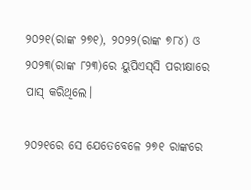୨୦୨୧(ରାଙ୍କ ୨୭୧), ୨୦୨୨(ରାଙ୍କ ୭୮୪) ଓ ୨୦୨୩(ରାଙ୍କ ୮୨୩)ରେ ୟୁପିଏସ୍‌ସି ପରୀକ୍ଷାରେ ପାସ୍‌ କରିଥିଲେ।

୨୦୨୧ରେ ସେ ଯେତେବେଳେ ୨୭୧ ରାଙ୍କରେ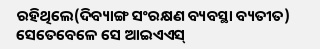ରହିଥିଲେ(ଦିବ୍ୟାଙ୍ଗ ସଂରକ୍ଷଣ ବ୍ୟବସ୍ଥା ବ୍ୟତୀତ) ସେତେବେଳେ ସେ ଆଇଏଏସ୍‌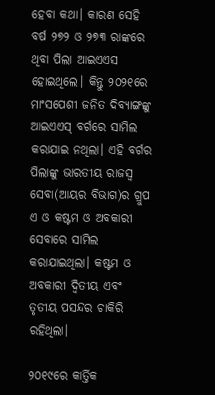ହେବା କଥା। କାରଣ ସେହି ବର୍ଷ ୨୭୨ ଓ ୨୭୩ ରାଙ୍କରେ ଥିବା ପିଲା ଆଇଏଏସ ହୋଇଥିଲେ। କିନ୍ତୁ ୨୦୨୧ରେ ମାଂସପେଶୀ ଜନିତ ଦିବ୍ୟାଙ୍ଗଙ୍କୁ ଆଇଏଏସ୍‌ ବର୍ଗରେ ସାମିଲ କରାଯାଇ ନଥିଲା। ଏହି ବର୍ଗର ପିଲାଙ୍କୁ ଭାରତୀୟ ରାଜସ୍ୱ ସେବା(ଆୟର ବିଭାଗ)ର ଗ୍ରୁପ ଏ ଓ କଷ୍ଟମ ଓ ଅବକାରୀ ସେବାରେ ସାମିଲ କରାଯାଇଥିଲା। କଷ୍ଟମ ଓ ଅବକାରୀ ଦ୍ୱିତୀୟ ଏବଂ ତୃତୀୟ ପସନ୍ଦର ଚାକିରି ରହିଥିଲା।

୨୦୧୯ରେ କାର୍ତ୍ତିକ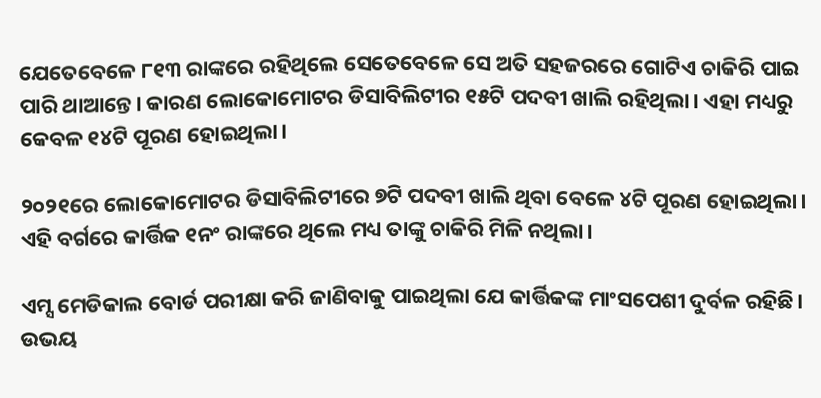ଯେତେବେଳେ ୮୧୩ ରାଙ୍କରେ ରହିଥିଲେ ସେତେବେଳେ ସେ ଅତି ସହଜରରେ ଗୋଟିଏ ଚାକିରି ପାଇ ପାରି ଥାଆନ୍ତେ। କାରଣ ଲୋକୋମୋଟର ଡିସାବିଲିଟୀର ୧୫ଟି ପଦବୀ ଖାଲି ରହିଥିଲା। ଏହା ମଧ୍ୟରୁ କେବଳ ୧୪ଟି ପୂରଣ ହୋଇଥିଲା।

୨୦୨୧ରେ ଲୋକୋମୋଟର ଡିସାବିଲିଟୀରେ ୭ଟି ପଦବୀ ଖାଲି ଥିବା ବେଳେ ୪ଟି ପୂରଣ ହୋଇଥିଲା। ଏହି ବର୍ଗରେ କାର୍ତ୍ତିକ ୧ନଂ ରାଙ୍କରେ ଥିଲେ ମଧ୍ୟ ତାଙ୍କୁ ଚାକିରି ମିଳି ନଥିଲା।

ଏମ୍ସ ମେଡିକାଲ ବୋର୍ଡ ପରୀକ୍ଷା କରି ଜାଣିବାକୁ ପାଇଥିଲା ଯେ କାର୍ତ୍ତିକଙ୍କ ମାଂସପେଶୀ ଦୁର୍ବଳ ରହିଛି। ଉଭୟ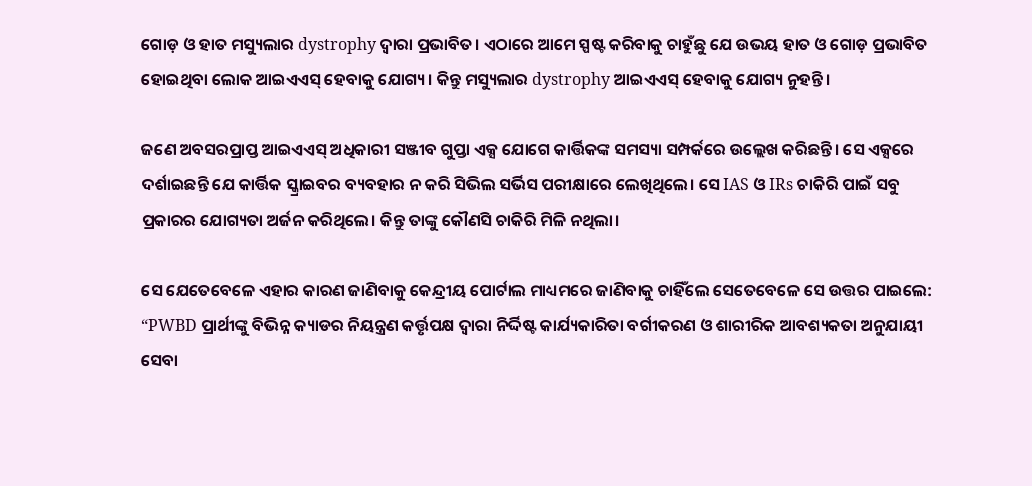ଗୋଡ଼ ଓ ହାତ ମସ୍ୟୁଲାର dystrophy ଦ୍ୱାରା ପ୍ରଭାବିତ। ଏଠାରେ ଆମେ ସ୍ପଷ୍ଟ କରିବାକୁ ଚାହୁଁଛୁ ଯେ ଉଭୟ ହାତ ଓ ଗୋଡ଼ ପ୍ରଭାବିତ ହୋଇଥିବା ଲୋକ ଆଇଏଏସ୍‌ ହେବାକୁ ଯୋଗ୍ୟ। କିନ୍ତୁ ମସ୍ୟୁଲାର dystrophy ଆଇଏଏସ୍‌ ହେବାକୁ ଯୋଗ୍ୟ ନୁହନ୍ତି।

ଜଣେ ଅବସରପ୍ରାପ୍ତ ଆଇଏଏସ୍ ଅଧିକାରୀ ସଞ୍ଜୀବ ଗୁପ୍ତା ଏକ୍ସ ଯୋଗେ କାର୍ତ୍ତିକଙ୍କ ସମସ୍ୟା ସମ୍ପର୍କରେ ଉଲ୍ଲେଖ କରିଛନ୍ତି। ସେ ଏକ୍ସରେ ଦର୍ଶାଇଛନ୍ତି ଯେ କାର୍ତ୍ତିକ ସ୍କ୍ରାଇବର ବ୍ୟବହାର ନ କରି ସିଭିଲ ସର୍ଭିସ ପରୀକ୍ଷାରେ ଲେଖିଥିଲେ। ସେ IAS ଓ IRs ଚାକିରି ପାଇଁ ସବୁ ପ୍ରକାରର ଯୋଗ୍ୟତା ଅର୍ଜନ କରିଥିଲେ। କିନ୍ତୁ ତାଙ୍କୁ କୌଣସି ଚାକିରି ମିଳି ନଥିଲା।

ସେ ଯେତେବେଳେ ଏହାର କାରଣ ଜାଣିବାକୁ କେନ୍ଦ୍ରୀୟ ପୋର୍ଟାଲ ମାଧ୍ୟମରେ ଜାଣିବାକୁ ଚାହିଁଲେ ସେତେବେଳେ ସେ ଉତ୍ତର ପାଇଲେ: “PWBD ପ୍ରାର୍ଥୀଙ୍କୁ ବିଭିନ୍ନ କ୍ୟାଡର ନିୟନ୍ତ୍ରଣ କର୍ତ୍ତୃପକ୍ଷ ଦ୍ୱାରା ନିର୍ଦ୍ଦିଷ୍ଟ କାର୍ଯ୍ୟକାରିତା ବର୍ଗୀକରଣ ଓ ଶାରୀରିକ ଆବଶ୍ୟକତା ଅନୁଯାୟୀ ସେବା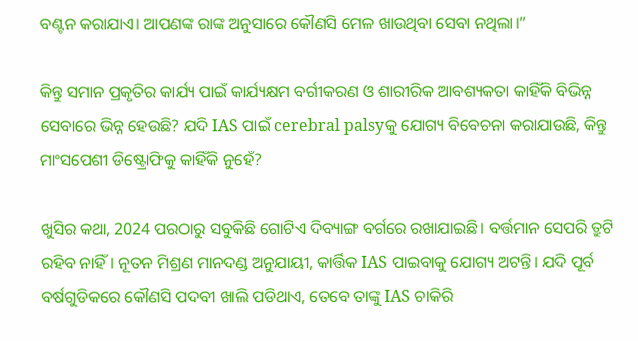ବଣ୍ଟନ କରାଯାଏ। ଆପଣଙ୍କ ରାଙ୍କ ଅନୁସାରେ କୌଣସି ମେଳ ଖାଉଥିବା ସେବା ନଥିଲା।”

କିନ୍ତୁ ସମାନ ପ୍ରକୃତିର କାର୍ଯ୍ୟ ପାଇଁ କାର୍ଯ୍ୟକ୍ଷମ ବର୍ଗୀକରଣ ଓ ଶାରୀରିକ ଆବଶ୍ୟକତା କାହିଁକି ବିଭିନ୍ନ ସେବାରେ ଭିନ୍ନ ହେଉଛି? ଯଦି IAS ପାଇଁ cerebral palsyକୁ ଯୋଗ୍ୟ ବିବେଚନା କରାଯାଉଛି, କିନ୍ତୁ ମାଂସପେଶୀ ଡିଷ୍ଟ୍ରୋଫିକୁ କାହିଁକି ନୁହେଁ?

ଖୁସିର କଥା, 2024 ପରଠାରୁ ସବୁକିଛି ଗୋଟିଏ ଦିବ୍ୟାଙ୍ଗ ବର୍ଗରେ ରଖାଯାଇଛି। ବର୍ତ୍ତମାନ ସେପରି ତ୍ରୁଟି ରହିବ ନାହିଁ। ନୂତନ ମିଶ୍ରଣ ମାନଦଣ୍ଡ ଅନୁଯାୟୀ, କାର୍ତ୍ତିକ IAS ପାଇବାକୁ ଯୋଗ୍ୟ ଅଟନ୍ତି। ଯଦି ପୂର୍ବ ବର୍ଷଗୁଡିକରେ କୌଣସି ପଦବୀ ଖାଲି ପଡିଥାଏ, ତେବେ ତାଙ୍କୁ IAS ଚାକିରି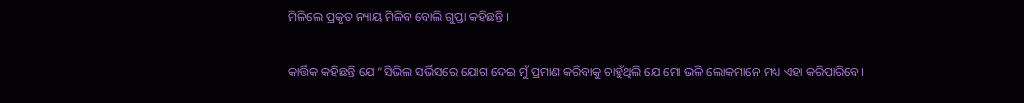ମିଳିଲେ ପ୍ରକୃତ ନ୍ୟାୟ ମିଳିବ ବୋଲି ଗୁପ୍ତା କହିଛନ୍ତି ।

କାର୍ତ୍ତିକ କହିଛନ୍ତି ଯେ “ସିଭିଲ ସର୍ଭିସରେ ଯୋଗ ଦେଇ ମୁଁ ପ୍ରମାଣ କରିବାକୁ ଚାହୁଁଥିଲି ଯେ ମୋ ଭଳି ଲୋକମାନେ ମଧ୍ୟ ଏହା କରିପାରିବେ।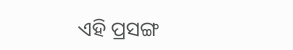ଏହି ପ୍ରସଙ୍ଗ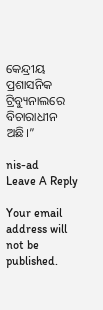କେନ୍ଦ୍ରୀୟ ପ୍ରଶାସନିକ ଟ୍ରିବ୍ୟୁନାଲରେ ବିଚାରାଧୀନ ଅଛି।”

nis-ad
Leave A Reply

Your email address will not be published.